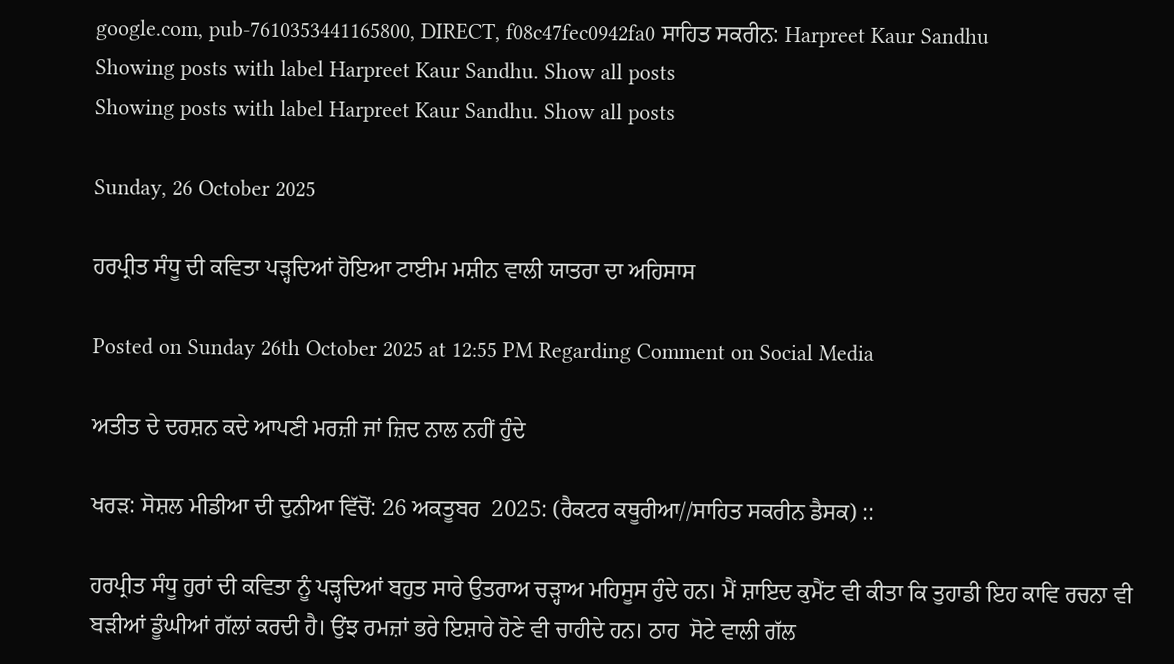google.com, pub-7610353441165800, DIRECT, f08c47fec0942fa0 ਸਾਹਿਤ ਸਕਰੀਨ: Harpreet Kaur Sandhu
Showing posts with label Harpreet Kaur Sandhu. Show all posts
Showing posts with label Harpreet Kaur Sandhu. Show all posts

Sunday, 26 October 2025

ਹਰਪ੍ਰੀਤ ਸੰਧੂ ਦੀ ਕਵਿਤਾ ਪੜ੍ਹਦਿਆਂ ਹੋਇਆ ਟਾਈਮ ਮਸ਼ੀਨ ਵਾਲੀ ਯਾਤਰਾ ਦਾ ਅਹਿਸਾਸ

Posted on Sunday 26th October 2025 at 12:55 PM Regarding Comment on Social Media

ਅਤੀਤ ਦੇ ਦਰਸ਼ਨ ਕਦੇ ਆਪਣੀ ਮਰਜ਼ੀ ਜਾਂ ਜ਼ਿਦ ਨਾਲ ਨਹੀਂ ਹੁੰਦੇ

ਖਰੜ: ਸੋਸ਼ਲ ਮੀਡੀਆ ਦੀ ਦੁਨੀਆ ਵਿੱਚੋਂ: 26 ਅਕਤੂਬਰ  2025: (ਰੈਕਟਰ ਕਥੂਰੀਆ//ਸਾਹਿਤ ਸਕਰੀਨ ਡੈਸਕ) ::

ਹਰਪ੍ਰੀਤ ਸੰਧੂ ਹੁਰਾਂ ਦੀ ਕਵਿਤਾ ਨੂੰ ਪੜ੍ਹਦਿਆਂ ਬਹੁਤ ਸਾਰੇ ਉਤਰਾਅ ਚੜ੍ਹਾਅ ਮਹਿਸੂਸ ਹੁੰਦੇ ਹਨ। ਮੈਂ ਸ਼ਾਇਦ ਕੁਮੈਂਟ ਵੀ ਕੀਤਾ ਕਿ ਤੁਹਾਡੀ ਇਹ ਕਾਵਿ ਰਚਨਾ ਵੀ ਬੜੀਆਂ ਡੂੰਘੀਆਂ ਗੱਲਾਂ ਕਰਦੀ ਹੈ। ਉਂਝ ਰਮਜ਼ਾਂ ਭਰੇ ਇਸ਼ਾਰੇ ਹੋਣੇ ਵੀ ਚਾਹੀਦੇ ਹਨ। ਠਾਹ  ਸੋਟੇ ਵਾਲੀ ਗੱਲ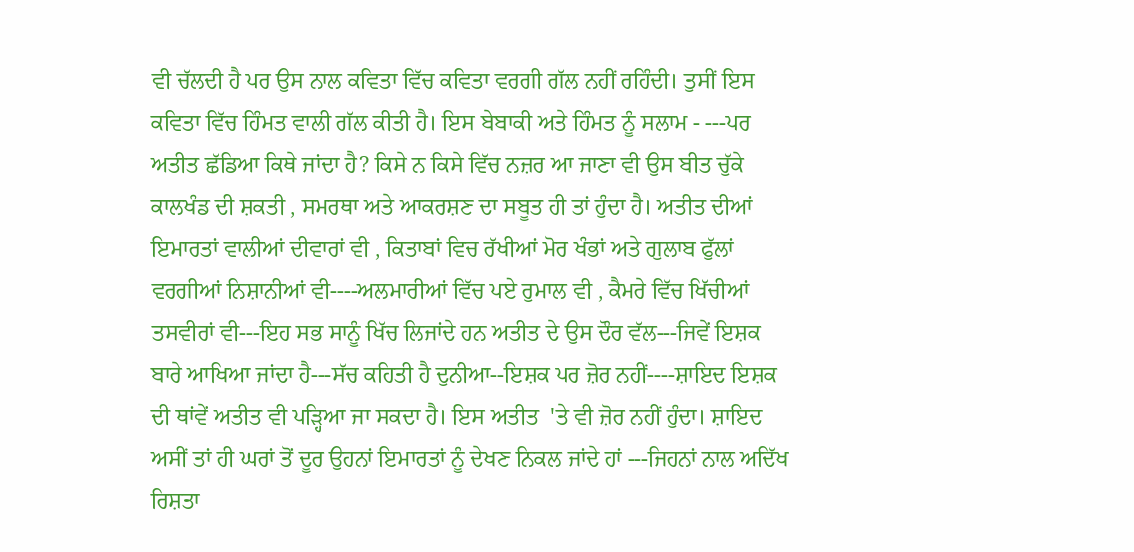ਵੀ ਚੱਲਦੀ ਹੈ ਪਰ ਉਸ ਨਾਲ ਕਵਿਤਾ ਵਿੱਚ ਕਵਿਤਾ ਵਰਗੀ ਗੱਲ ਨਹੀਂ ਰਹਿੰਦੀ। ਤੁਸੀਂ ਇਸ ਕਵਿਤਾ ਵਿੱਚ ਹਿੰਮਤ ਵਾਲੀ ਗੱਲ ਕੀਤੀ ਹੈ। ਇਸ ਬੇਬਾਕੀ ਅਤੇ ਹਿੰਮਤ ਨੂੰ ਸਲਾਮ - ---ਪਰ ਅਤੀਤ ਛੱਡਿਆ ਕਿਥੇ ਜਾਂਦਾ ਹੈ? ਕਿਸੇ ਨ ਕਿਸੇ ਵਿੱਚ ਨਜ਼ਰ ਆ ਜਾਣਾ ਵੀ ਉਸ ਬੀਤ ਚੁੱਕੇ ਕਾਲਖੰਡ ਦੀ ਸ਼ਕਤੀ , ਸਮਰਥਾ ਅਤੇ ਆਕਰਸ਼ਣ ਦਾ ਸਬੂਤ ਹੀ ਤਾਂ ਹੁੰਦਾ ਹੈ। ਅਤੀਤ ਦੀਆਂ ਇਮਾਰਤਾਂ ਵਾਲੀਆਂ ਦੀਵਾਰਾਂ ਵੀ , ਕਿਤਾਬਾਂ ਵਿਚ ਰੱਖੀਆਂ ਮੋਰ ਖੰਭਾਂ ਅਤੇ ਗੁਲਾਬ ਫੁੱਲਾਂ ਵਰਗੀਆਂ ਨਿਸ਼ਾਨੀਆਂ ਵੀ----ਅਲਮਾਰੀਆਂ ਵਿੱਚ ਪਏ ਰੁਮਾਲ ਵੀ , ਕੈਮਰੇ ਵਿੱਚ ਖਿੱਚੀਆਂ ਤਸਵੀਰਾਂ ਵੀ---ਇਹ ਸਭ ਸਾਨੂੰ ਖਿੱਚ ਲਿਜਾਂਦੇ ਹਨ ਅਤੀਤ ਦੇ ਉਸ ਦੌਰ ਵੱਲ---ਜਿਵੇਂ ਇਸ਼ਕ ਬਾਰੇ ਆਖਿਆ ਜਾਂਦਾ ਹੈ---ਸੱਚ ਕਹਿਤੀ ਹੈ ਦੁਨੀਆ--ਇਸ਼ਕ ਪਰ ਜ਼ੋਰ ਨਹੀਂ----ਸ਼ਾਇਦ ਇਸ਼ਕ ਦੀ ਥਾਂਵੇਂ ਅਤੀਤ ਵੀ ਪੜ੍ਹਿਆ ਜਾ ਸਕਦਾ ਹੈ। ਇਸ ਅਤੀਤ  'ਤੇ ਵੀ ਜ਼ੋਰ ਨਹੀਂ ਹੁੰਦਾ। ਸ਼ਾਇਦ ਅਸੀਂ ਤਾਂ ਹੀ ਘਰਾਂ ਤੋਂ ਦੂਰ ਉਹਨਾਂ ਇਮਾਰਤਾਂ ਨੂੰ ਦੇਖਣ ਨਿਕਲ ਜਾਂਦੇ ਹਾਂ ---ਜਿਹਨਾਂ ਨਾਲ ਅਦਿੱਖ ਰਿਸ਼ਤਾ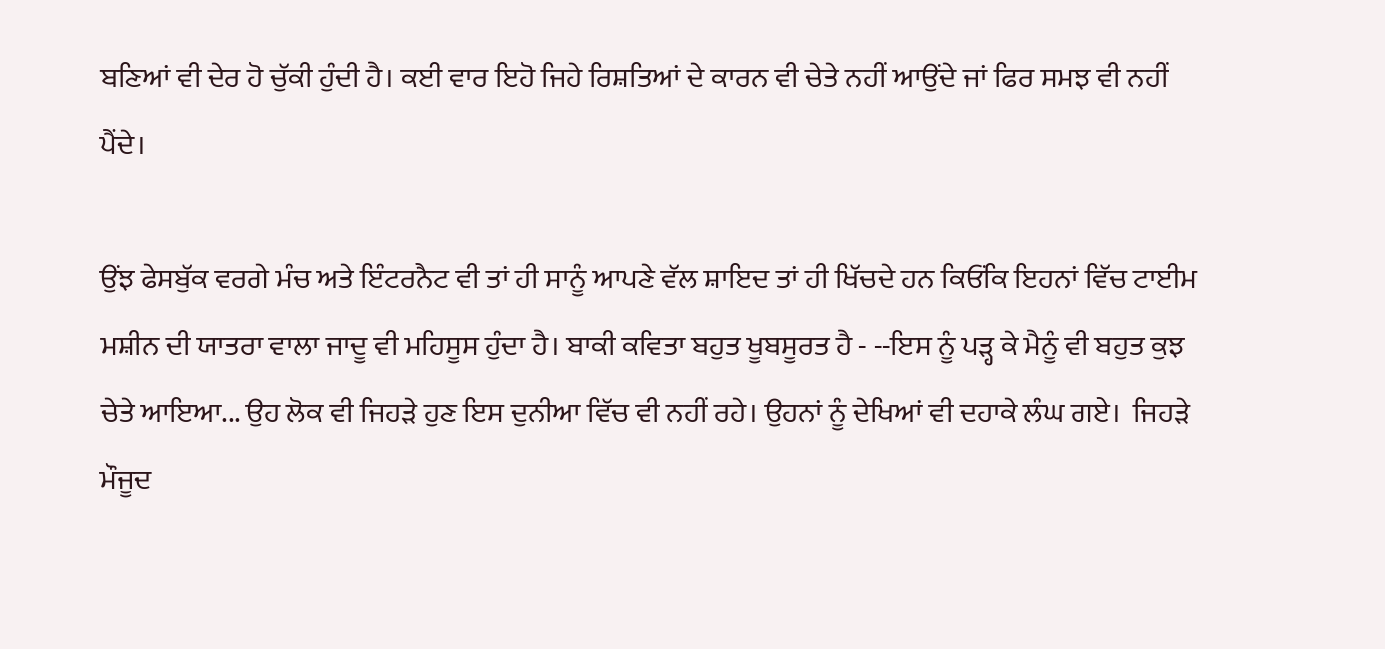ਬਣਿਆਂ ਵੀ ਦੇਰ ਹੋ ਚੁੱਕੀ ਹੁੰਦੀ ਹੈ। ਕਈ ਵਾਰ ਇਹੋ ਜਿਹੇ ਰਿਸ਼ਤਿਆਂ ਦੇ ਕਾਰਨ ਵੀ ਚੇਤੇ ਨਹੀਂ ਆਉਂਦੇ ਜਾਂ ਫਿਰ ਸਮਝ ਵੀ ਨਹੀਂ ਪੈਂਦੇ।

ਉਂਝ ਫੇਸਬੁੱਕ ਵਰਗੇ ਮੰਚ ਅਤੇ ਇੰਟਰਨੈਟ ਵੀ ਤਾਂ ਹੀ ਸਾਨੂੰ ਆਪਣੇ ਵੱਲ ਸ਼ਾਇਦ ਤਾਂ ਹੀ ਖਿੱਚਦੇ ਹਨ ਕਿਓਂਕਿ ਇਹਨਾਂ ਵਿੱਚ ਟਾਈਮ ਮਸ਼ੀਨ ਦੀ ਯਾਤਰਾ ਵਾਲਾ ਜਾਦੂ ਵੀ ਮਹਿਸੂਸ ਹੁੰਦਾ ਹੈ। ਬਾਕੀ ਕਵਿਤਾ ਬਹੁਤ ਖੂਬਸੂਰਤ ਹੈ - --ਇਸ ਨੂੰ ਪੜ੍ਹ ਕੇ ਮੈਨੂੰ ਵੀ ਬਹੁਤ ਕੁਝ ਚੇਤੇ ਆਇਆ... ਉਹ ਲੋਕ ਵੀ ਜਿਹੜੇ ਹੁਣ ਇਸ ਦੁਨੀਆ ਵਿੱਚ ਵੀ ਨਹੀਂ ਰਹੇ। ਉਹਨਾਂ ਨੂੰ ਦੇਖਿਆਂ ਵੀ ਦਹਾਕੇ ਲੰਘ ਗਏ।  ਜਿਹੜੇ ਮੌਜੂਦ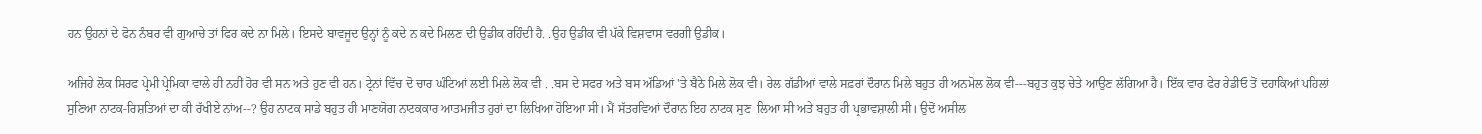ਹਨ ਉਹਨਾਂ ਦੇ ਫੋਨ ਨੰਬਰ ਵੀ ਗੁਆਚੇ ਤਾਂ ਫਿਰ ਕਦੇ ਨਾ ਮਿਲੇ। ਇਸਦੇ ਬਾਵਜੂਦ ਉਨ੍ਹਾਂ ਨੂੰ ਕਦੇ ਨ ਕਦੇ ਮਿਲਣ ਦੀ ਉਡੀਕ ਰਹਿੰਦੀ ਹੈ. .ਉਹ ਉਡੀਕ ਵੀ ਪੱਕੇ ਵਿਸ਼ਵਾਸ ਵਰਗੀ ਉਡੀਕ।

ਅਜਿਹੇ ਲੋਕ ਸਿਰਫ ਪ੍ਰੇਮੀ ਪ੍ਰੇਮਿਕਾ ਵਾਲੇ ਹੀ ਨਹੀਂ ਹੋਰ ਵੀ ਸਨ ਅਤੇ ਹੁਣ ਵੀ ਹਨ। ਟ੍ਰੇਨਾਂ ਵਿੱਚ ਦੋ ਚਾਰ ਘੰਟਿਆਂ ਲਈ ਮਿਲੇ ਲੋਕ ਵੀ . .ਬਸ ਦੇ ਸਫਰ ਅਤੇ ਬਸ ਅੱਡਿਆਂ 'ਤੇ ਬੈਠੇ ਮਿਲੇ ਲੋਕ ਵੀ। ਰੇਲ ਗੱਡੀਆਂ ਵਾਲੇ ਸਫ਼ਰਾਂ ਦੌਰਾਨ ਮਿਲੇ ਬਹੁਤ ਹੀ ਅਨਮੋਲ ਲੋਕ ਵੀ---ਬਹੁਤ ਕੁਝ ਚੇਤੇ ਆਉਣ ਲੱਗਿਆ ਹੈ। ਇੱਕ ਵਾਰ ਫੇਰ ਰੇਡੀਓ ਤੋਂ ਦਹਾਕਿਆਂ ਪਹਿਲਾਂ ਸੁਣਿਆ ਨਾਟਕ-ਰਿਸ਼ਤਿਆਂ ਦਾ ਕੀ ਰੱਖੀਏ ਨਾਂਅ--? ਉਹ ਨਾਟਕ ਸਾਡੇ ਬਹੁਤ ਹੀ ਮਾਣਯੋਗ ਨਾਟਕਕਾਰ ਆਤਮਜੀਤ ਹੁਰਾਂ ਦਾ ਲਿਖਿਆ ਹੋਇਆ ਸੀ। ਮੈਂ ਸੱਤਰਵਿਆਂ ਦੌਰਾਨ ਇਹ ਨਾਟਕ ਸੁਣ  ਲਿਆ ਸੀ ਅਤੇ ਬਹੁਤ ਹੀ ਪ੍ਰਭਾਵਸ਼ਾਲੀ ਸੀ। ਉਦੋਂ ਅਸੀਲ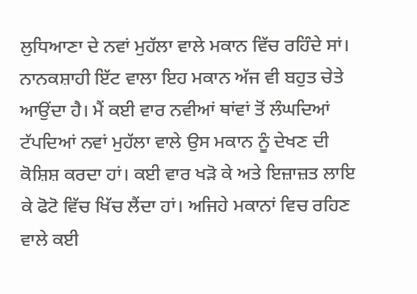ਲੁਧਿਆਣਾ ਦੇ ਨਵਾਂ ਮੁਹੱਲਾ ਵਾਲੇ ਮਕਾਨ ਵਿੱਚ ਰਹਿੰਦੇ ਸਾਂ। ਨਾਨਕਸ਼ਾਹੀ ਇੱਟ ਵਾਲਾ ਇਹ ਮਕਾਨ ਅੱਜ ਵੀ ਬਹੁਤ ਚੇਤੇ ਆਉਂਦਾ ਹੈ। ਮੈਂ ਕਈ ਵਾਰ ਨਵੀਆਂ ਥਾਂਵਾਂ ਤੋਂ ਲੰਘਦਿਆਂ ਟੱਪਦਿਆਂ ਨਵਾਂ ਮੁਹੱਲਾ ਵਾਲੇ ਉਸ ਮਕਾਨ ਨੂੰ ਦੇਖਣ ਦੀ ਕੋਸ਼ਿਸ਼ ਕਰਦਾ ਹਾਂ। ਕਈ ਵਾਰ ਖੜੋ ਕੇ ਅਤੇ ਇਜ਼ਾਜ਼ਤ ਲਾਇ ਕੇ ਫੋਟੋ ਵਿੱਚ ਖਿੱਚ ਲੈਂਦਾ ਹਾਂ। ਅਜਿਹੇ ਮਕਾਨਾਂ ਵਿਚ ਰਹਿਣ ਵਾਲੇ ਕਈ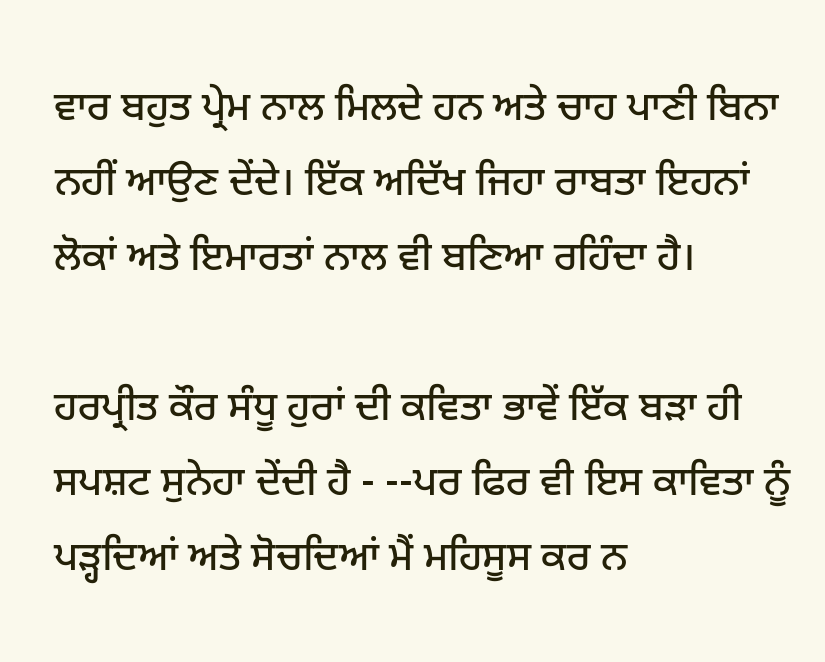ਵਾਰ ਬਹੁਤ ਪ੍ਰੇਮ ਨਾਲ ਮਿਲਦੇ ਹਨ ਅਤੇ ਚਾਹ ਪਾਣੀ ਬਿਨਾ ਨਹੀਂ ਆਉਣ ਦੇਂਦੇ। ਇੱਕ ਅਦਿੱਖ ਜਿਹਾ ਰਾਬਤਾ ਇਹਨਾਂ ਲੋਕਾਂ ਅਤੇ ਇਮਾਰਤਾਂ ਨਾਲ ਵੀ ਬਣਿਆ ਰਹਿੰਦਾ ਹੈ।

ਹਰਪ੍ਰੀਤ ਕੌਰ ਸੰਧੂ ਹੁਰਾਂ ਦੀ ਕਵਿਤਾ ਭਾਵੇਂ ਇੱਕ ਬੜਾ ਹੀ ਸਪਸ਼ਟ ਸੁਨੇਹਾ ਦੇਂਦੀ ਹੈ - --ਪਰ ਫਿਰ ਵੀ ਇਸ ਕਾਵਿਤਾ ਨੂੰ ਪੜ੍ਹਦਿਆਂ ਅਤੇ ਸੋਚਦਿਆਂ ਮੈਂ ਮਹਿਸੂਸ ਕਰ ਨ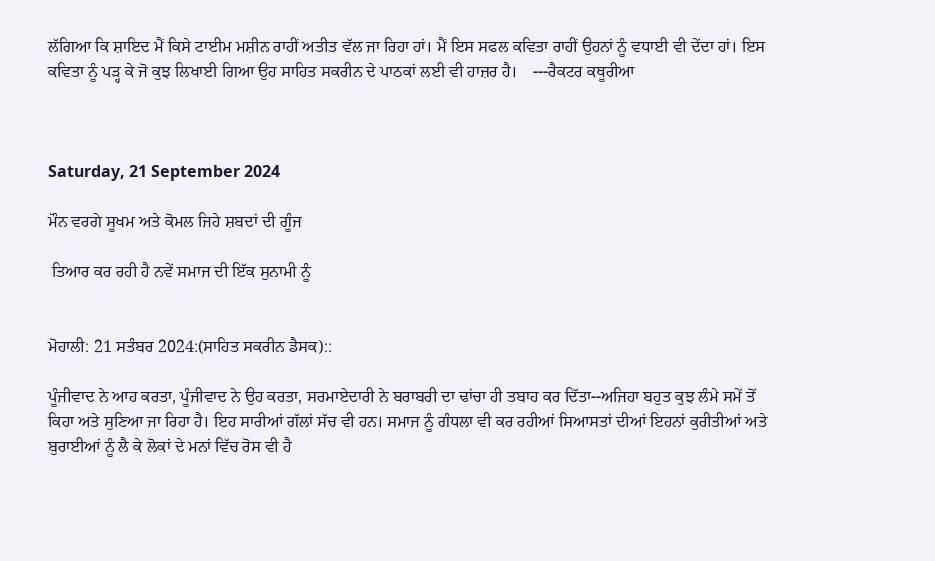ਲੱਗਿਆ ਕਿ ਸ਼ਾਇਦ ਮੈਂ ਕਿਸੇ ਟਾਈਮ ਮਸ਼ੀਨ ਰਾਹੀਂ ਅਤੀਤ ਵੱਲ ਜਾ ਰਿਹਾ ਹਾਂ। ਮੈਂ ਇਸ ਸਫਲ ਕਵਿਤਾ ਰਾਹੀਂ ਉਹਨਾਂ ਨੂੰ ਵਧਾਈ ਵੀ ਦੇਂਦਾ ਹਾਂ। ਇਸ ਕਵਿਤਾ ਨੂੰ ਪੜ੍ਹ ਕੇ ਜੋ ਕੁਝ ਲਿਖਾਈ ਗਿਆ ਉਹ ਸਾਹਿਤ ਸਕਰੀਨ ਦੇ ਪਾਠਕਾਂ ਲਈ ਵੀ ਹਾਜ਼ਰ ਹੈ।    ---ਰੈਕਟਰ ਕਥੂਰੀਆ



Saturday, 21 September 2024

ਮੌਨ ਵਰਗੇ ਸੂਖਮ ਅਤੇ ਕੋਮਲ ਜਿਹੇ ਸ਼ਬਦਾਂ ਦੀ ਗੂੰਜ

 ਤਿਆਰ ਕਰ ਰਹੀ ਹੈ ਨਵੇਂ ਸਮਾਜ ਦੀ ਇੱਕ ਸੁਨਾਮੀ ਨੂੰ


ਮੋਹਾਲੀ: 21 ਸਤੰਬਰ 2024:(ਸਾਹਿਤ ਸਕਰੀਨ ਡੈਸਕ)::

ਪੂੰਜੀਵਾਦ ਨੇ ਆਹ ਕਰਤਾ, ਪੂੰਜੀਵਾਦ ਨੇ ਉਹ ਕਰਤਾ, ਸਰਮਾਏਦਾਰੀ ਨੇ ਬਰਾਬਰੀ ਦਾ ਢਾਂਚਾ ਹੀ ਤਬਾਹ ਕਰ ਦਿੱਤਾ--ਅਜਿਹਾ ਬਹੁਤ ਕੁਝ ਲੰਮੇ ਸਮੇਂ ਤੋਂ ਕਿਹਾ ਅਤੇ ਸੁਣਿਆ ਜਾ ਰਿਹਾ ਹੈ। ਇਹ ਸਾਰੀਆਂ ਗੱਲਾਂ ਸੱਚ ਵੀ ਹਨ। ਸਮਾਜ ਨੂੰ ਗੰਧਲਾ ਵੀ ਕਰ ਰਹੀਆਂ ਸਿਆਸਤਾਂ ਦੀਆਂ ਇਹਨਾਂ ਕੁਰੀਤੀਆਂ ਅਤੇ ਬੁਰਾਈਆਂ ਨੂੰ ਲੈ ਕੇ ਲੋਕਾਂ ਦੇ ਮਨਾਂ ਵਿੱਚ ਰੋਸ ਵੀ ਹੈ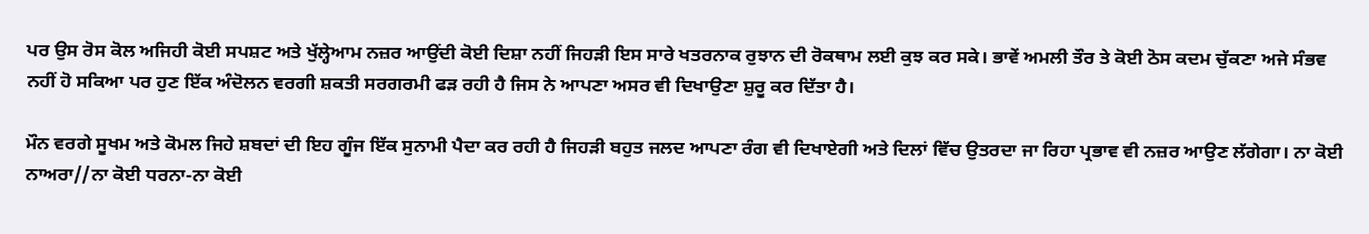ਪਰ ਉਸ ਰੋਸ ਕੋਲ ਅਜਿਹੀ ਕੋਈ ਸਪਸ਼ਟ ਅਤੇ ਖੁੱਲ੍ਹੇਆਮ ਨਜ਼ਰ ਆਉਂਦੀ ਕੋਈ ਦਿਸ਼ਾ ਨਹੀਂ ਜਿਹੜੀ ਇਸ ਸਾਰੇ ਖਤਰਨਾਕ ਰੁਝਾਨ ਦੀ ਰੋਕਥਾਮ ਲਈ ਕੁਝ ਕਰ ਸਕੇ। ਭਾਵੇਂ ਅਮਲੀ ਤੌਰ ਤੇ ਕੋਈ ਠੋਸ ਕਦਮ ਚੁੱਕਣਾ ਅਜੇ ਸੰਭਵ ਨਹੀਂ ਹੋ ਸਕਿਆ ਪਰ ਹੁਣ ਇੱਕ ਅੰਦੋਲਨ ਵਰਗੀ ਸ਼ਕਤੀ ਸਰਗਰਮੀ ਫੜ ਰਹੀ ਹੈ ਜਿਸ ਨੇ ਆਪਣਾ ਅਸਰ ਵੀ ਦਿਖਾਉਣਾ ਸ਼ੁਰੂ ਕਰ ਦਿੱਤਾ ਹੈ।

ਮੌਨ ਵਰਗੇ ਸੂਖਮ ਅਤੇ ਕੋਮਲ ਜਿਹੇ ਸ਼ਬਦਾਂ ਦੀ ਇਹ ਗੂੰਜ ਇੱਕ ਸੁਨਾਮੀ ਪੈਦਾ ਕਰ ਰਹੀ ਹੈ ਜਿਹੜੀ ਬਹੁਤ ਜਲਦ ਆਪਣਾ ਰੰਗ ਵੀ ਦਿਖਾਏਗੀ ਅਤੇ ਦਿਲਾਂ ਵਿੱਚ ਉਤਰਦਾ ਜਾ ਰਿਹਾ ਪ੍ਰਭਾਵ ਵੀ ਨਜ਼ਰ ਆਉਣ ਲੱਗੇਗਾ। ਨਾ ਕੋਈ ਨਾਅਰਾ//ਨਾ ਕੋਈ ਧਰਨਾ-ਨਾ ਕੋਈ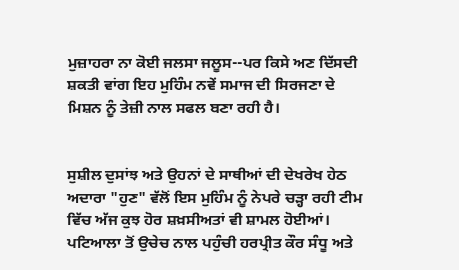ਮੁਜ਼ਾਹਰਾ ਨਾ ਕੋਈ ਜਲਸਾ ਜਲੂਸ--ਪਰ ਕਿਸੇ ਅਣ ਦਿੱਸਦੀ ਸ਼ਕਤੀ ਵਾਂਗ ਇਹ ਮੁਹਿੰਮ ਨਵੇਂ ਸਮਾਜ ਦੀ ਸਿਰਜਣਾ ਦੇ ਮਿਸ਼ਨ ਨੂੰ ਤੇਜ਼ੀ ਨਾਲ ਸਫਲ ਬਣਾ ਰਹੀ ਹੈ।


ਸੁਸ਼ੀਲ ਦੁਸਾਂਝ ਅਤੇ ਉਹਨਾਂ ਦੇ ਸਾਥੀਆਂ ਦੀ ਦੇਖਰੇਖ ਹੇਠ ਅਦਾਰਾ "ਹੁਣ" ਵੱਲੋਂ ਇਸ ਮੁਹਿੰਮ ਨੂੰ ਨੇਪਰੇ ਚੜ੍ਹਾ ਰਹੀ ਟੀਮ ਵਿੱਚ ਅੱਜ ਕੁਝ ਹੋਰ ਸ਼ਖ਼ਸੀਅਤਾਂ ਵੀ ਸ਼ਾਮਲ ਹੋਈਆਂ। ਪਟਿਆਲਾ ਤੋਂ ਉਚੇਚ ਨਾਲ ਪਹੁੰਚੀ ਹਰਪ੍ਰੀਤ ਕੌਰ ਸੰਧੂ ਅਤੇ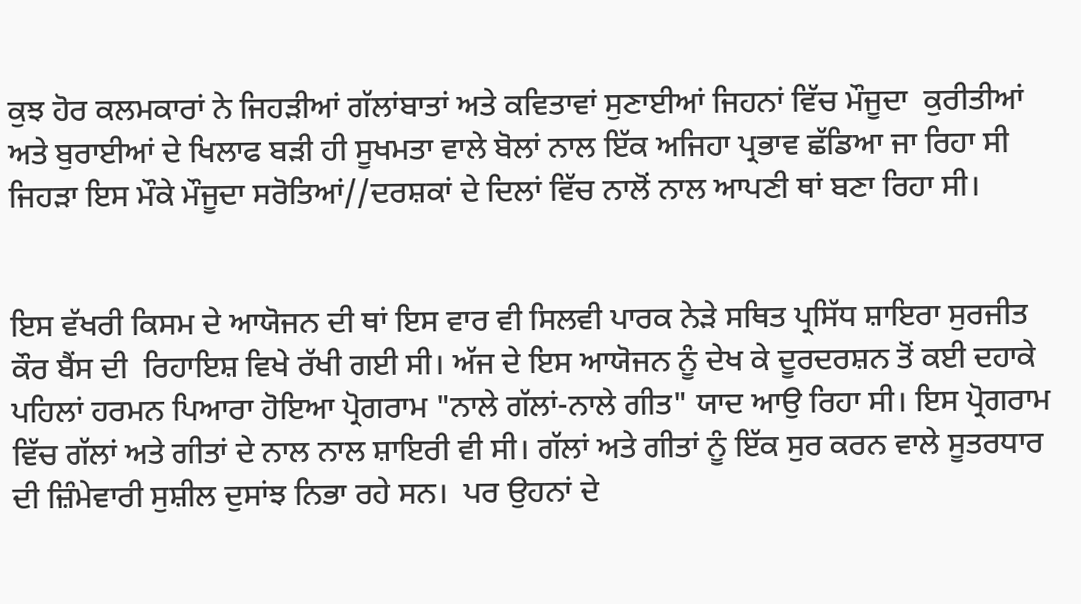ਕੁਝ ਹੋਰ ਕਲਮਕਾਰਾਂ ਨੇ ਜਿਹੜੀਆਂ ਗੱਲਾਂਬਾਤਾਂ ਅਤੇ ਕਵਿਤਾਵਾਂ ਸੁਣਾਈਆਂ ਜਿਹਨਾਂ ਵਿੱਚ ਮੌਜੂਦਾ  ਕੁਰੀਤੀਆਂ ਅਤੇ ਬੁਰਾਈਆਂ ਦੇ ਖਿਲਾਫ ਬੜੀ ਹੀ ਸੂਖਮਤਾ ਵਾਲੇ ਬੋਲਾਂ ਨਾਲ ਇੱਕ ਅਜਿਹਾ ਪ੍ਰਭਾਵ ਛੱਡਿਆ ਜਾ ਰਿਹਾ ਸੀ ਜਿਹੜਾ ਇਸ ਮੌਕੇ ਮੌਜੂਦਾ ਸਰੋਤਿਆਂ//ਦਰਸ਼ਕਾਂ ਦੇ ਦਿਲਾਂ ਵਿੱਚ ਨਾਲੋਂ ਨਾਲ ਆਪਣੀ ਥਾਂ ਬਣਾ ਰਿਹਾ ਸੀ।


ਇਸ ਵੱਖਰੀ ਕਿਸਮ ਦੇ ਆਯੋਜਨ ਦੀ ਥਾਂ ਇਸ ਵਾਰ ਵੀ ਸਿਲਵੀ ਪਾਰਕ ਨੇੜੇ ਸਥਿਤ ਪ੍ਰਸਿੱਧ ਸ਼ਾਇਰਾ ਸੁਰਜੀਤ ਕੌਰ ਬੈਂਸ ਦੀ  ਰਿਹਾਇਸ਼ ਵਿਖੇ ਰੱਖੀ ਗਈ ਸੀ। ਅੱਜ ਦੇ ਇਸ ਆਯੋਜਨ ਨੂੰ ਦੇਖ ਕੇ ਦੂਰਦਰਸ਼ਨ ਤੋਂ ਕਈ ਦਹਾਕੇ ਪਹਿਲਾਂ ਹਰਮਨ ਪਿਆਰਾ ਹੋਇਆ ਪ੍ਰੋਗਰਾਮ "ਨਾਲੇ ਗੱਲਾਂ-ਨਾਲੇ ਗੀਤ" ਯਾਦ ਆਉ ਰਿਹਾ ਸੀ। ਇਸ ਪ੍ਰੋਗਰਾਮ ਵਿੱਚ ਗੱਲਾਂ ਅਤੇ ਗੀਤਾਂ ਦੇ ਨਾਲ ਨਾਲ ਸ਼ਾਇਰੀ ਵੀ ਸੀ। ਗੱਲਾਂ ਅਤੇ ਗੀਤਾਂ ਨੂੰ ਇੱਕ ਸੁਰ ਕਰਨ ਵਾਲੇ ਸੂਤਰਧਾਰ ਦੀ ਜ਼ਿੰਮੇਵਾਰੀ ਸੁਸ਼ੀਲ ਦੁਸਾਂਝ ਨਿਭਾ ਰਹੇ ਸਨ।  ਪਰ ਉਹਨਾਂ ਦੇ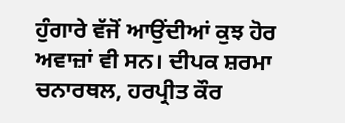ਹੁੰਗਾਰੇ ਵੱਜੋਂ ਆਉਂਦੀਆਂ ਕੁਝ ਹੋਰ ਅਵਾਜ਼ਾਂ ਵੀ ਸਨ। ਦੀਪਕ ਸ਼ਰਮਾ ਚਨਾਰਥਲ, ਹਰਪ੍ਰੀਤ ਕੌਰ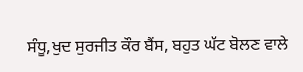ਸੰਧੂ,ਖੁਦ ਸੁਰਜੀਤ ਕੌਰ ਬੈਂਸ, ਬਹੁਤ ਘੱਟ ਬੋਲਣ ਵਾਲੇ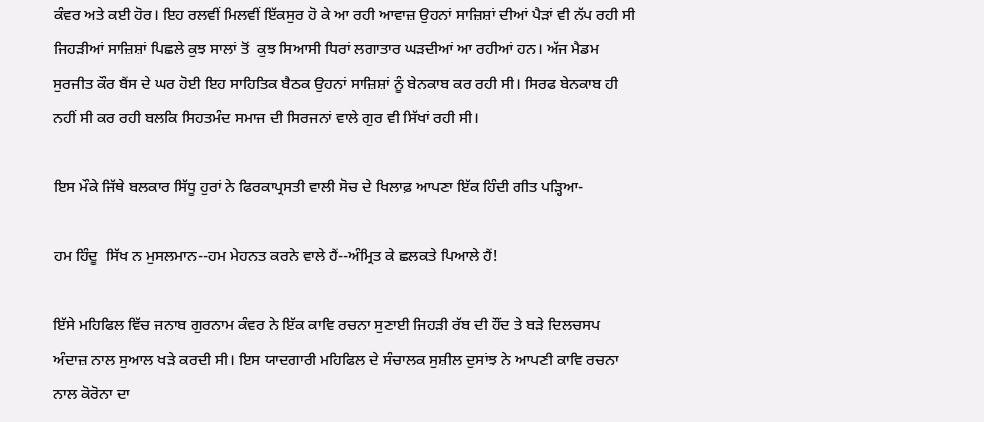ਕੰਵਰ ਅਤੇ ਕਈ ਹੋਰ। ਇਹ ਰਲਵੀਂ ਮਿਲਵੀਂ ਇੱਕਸੁਰ ਹੋ ਕੇ ਆ ਰਹੀ ਆਵਾਜ਼ ਉਹਨਾਂ ਸਾਜ਼ਿਸ਼ਾਂ ਦੀਆਂ ਪੈੜਾਂ ਵੀ ਨੱਪ ਰਹੀ ਸੀ ਜਿਹੜੀਆਂ ਸਾਜ਼ਿਸ਼ਾਂ ਪਿਛਲੇ ਕੁਝ ਸਾਲਾਂ ਤੋਂ  ਕੁਝ ਸਿਆਸੀ ਧਿਰਾਂ ਲਗਾਤਾਰ ਘੜਦੀਆਂ ਆ ਰਹੀਆਂ ਹਨ। ਅੱਜ ਮੈਡਮ ਸੁਰਜੀਤ ਕੌਰ ਬੈਂਸ ਦੇ ਘਰ ਹੋਈ ਇਹ ਸਾਹਿਤਿਕ ਬੈਠਕ ਉਹਨਾਂ ਸਾਜ਼ਿਸ਼ਾਂ ਨੂੰ ਬੇਨਕਾਬ ਕਰ ਰਹੀ ਸੀ। ਸਿਰਫ ਬੇਨਕਾਬ ਹੀ ਨਹੀਂ ਸੀ ਕਰ ਰਹੀ ਬਲਕਿ ਸਿਹਤਮੰਦ ਸਮਾਜ ਦੀ ਸਿਰਜਨਾਂ ਵਾਲੇ ਗੁਰ ਵੀ ਸਿੱਖਾਂ ਰਹੀ ਸੀ।

ਇਸ ਮੌਕੇ ਜਿੱਥੇ ਬਲਕਾਰ ਸਿੱਧੂ ਹੁਰਾਂ ਨੇ ਫਿਰਕਾਪ੍ਰਸਤੀ ਵਾਲੀ ਸੋਚ ਦੇ ਖਿਲਾਫ਼ ਆਪਣਾ ਇੱਕ ਹਿੰਦੀ ਗੀਤ ਪੜ੍ਹਿਆ-

ਹਮ ਹਿੰਦੂ  ਸਿੱਖ ਨ ਮੁਸਲਮਾਨ--ਹਮ ਮੇਹਨਤ ਕਰਨੇ ਵਾਲੇ ਹੈਂ--ਅੰਮ੍ਰਿਤ ਕੇ ਛਲਕਤੇ ਪਿਆਲੇ ਹੈਂ!

ਇੱਸੇ ਮਹਿਫਿਲ ਵਿੱਚ ਜਨਾਬ ਗੁਰਨਾਮ ਕੰਵਰ ਨੇ ਇੱਕ ਕਾਵਿ ਰਚਨਾ ਸੁਣਾਈ ਜਿਹੜੀ ਰੱਬ ਦੀ ਹੌਂਦ ਤੇ ਬੜੇ ਦਿਲਚਸਪ ਅੰਦਾਜ਼ ਨਾਲ ਸੁਆਲ ਖੜੇ ਕਰਦੀ ਸੀ। ਇਸ ਯਾਦਗਾਰੀ ਮਹਿਫਿਲ ਦੇ ਸੰਚਾਲਕ ਸੁਸ਼ੀਲ ਦੁਸਾਂਝ ਨੇ ਆਪਣੀ ਕਾਵਿ ਰਚਨਾ ਨਾਲ ਕੋਰੋਨਾ ਦਾ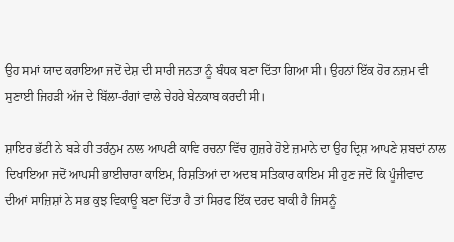ਉਹ ਸਮਾਂ ਯਾਦ ਕਰਾਇਆ ਜਦੋਂ ਦੇਸ਼ ਦੀ ਸਾਰੀ ਜਨਤਾ ਨੂੰ ਬੰਧਕ ਬਣਾ ਦਿੱਤਾ ਗਿਆ ਸੀ। ਉਹਨਾਂ ਇੱਕ ਹੋਰ ਨਜ਼ਮ ਵੀ ਸੁਣਾਈ ਜਿਹੜੀ ਅੱਜ ਦੇ ਬਿੱਲਾ-ਰੰਗਾਂ ਵਾਲੇ ਚੇਹਰੇ ਬੇਨਕਾਬ ਕਰਦੀ ਸੀ।

ਸ਼ਾਇਰ ਭੱਟੀ ਨੇ ਬੜੇ ਹੀ ਤਰੰਨੁਮ ਨਾਲ ਆਪਣੀ ਕਾਵਿ ਰਚਨਾ ਵਿੱਚ ਗੁਜ਼ਰੇ ਹੋਏ ਜ਼ਮਾਨੇ ਦਾ ਉਹ ਦ੍ਰਿਸ਼ ਆਪਣੇ ਸ਼ਬਦਾਂ ਨਾਲ ਦਿਖਾਇਆ ਜਦੋਂ ਆਪਸੀ ਭਾਈਚਾਰਾ ਕਾਇਮ, ਰਿਸ਼ਤਿਆਂ ਦਾ ਅਦਬ ਸਤਿਕਾਰ ਕਾਇਮ ਸੀ ਹੁਣ ਜਦੋਂ ਕਿ ਪੂੰਜੀਵਾਦ ਦੀਆਂ ਸਾਜ਼ਿਸ਼ਾਂ ਨੇ ਸਭ ਕੁਝ ਵਿਕਾਊ ਬਣਾ ਦਿੱਤਾ ਹੈ ਤਾਂ ਸਿਰਫ ਇੱਕ ਦਰਦ ਬਾਕੀ ਹੈ ਜਿਸਨੂੰ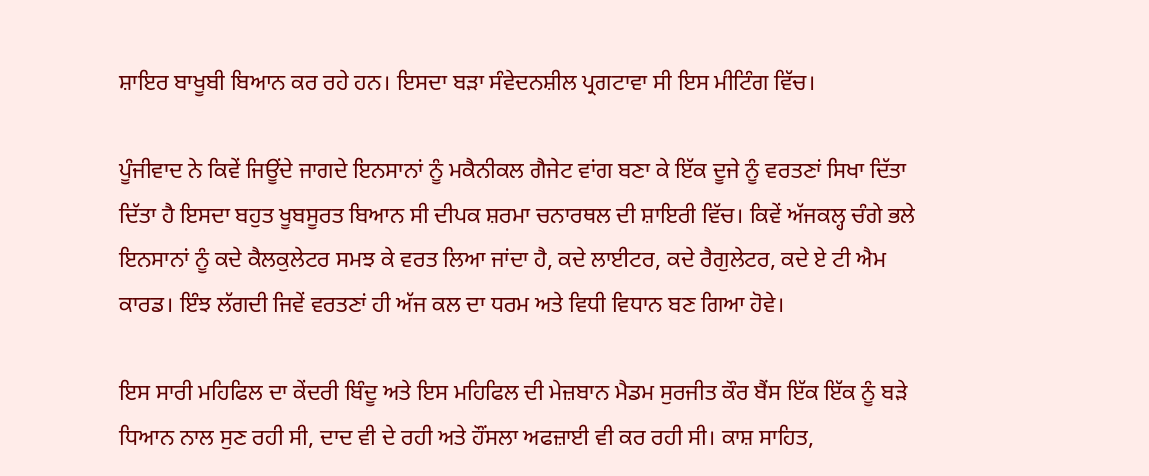ਸ਼ਾਇਰ ਬਾਖੂਬੀ ਬਿਆਨ ਕਰ ਰਹੇ ਹਨ। ਇਸਦਾ ਬੜਾ ਸੰਵੇਦਨਸ਼ੀਲ ਪ੍ਰਗਟਾਵਾ ਸੀ ਇਸ ਮੀਟਿੰਗ ਵਿੱਚ।

ਪੂੰਜੀਵਾਦ ਨੇ ਕਿਵੇਂ ਜਿਊਂਦੇ ਜਾਗਦੇ ਇਨਸਾਨਾਂ ਨੂੰ ਮਕੈਨੀਕਲ ਗੈਜੇਟ ਵਾਂਗ ਬਣਾ ਕੇ ਇੱਕ ਦੂਜੇ ਨੂੰ ਵਰਤਣਾਂ ਸਿਖਾ ਦਿੱਤਾ ਦਿੱਤਾ ਹੈ ਇਸਦਾ ਬਹੁਤ ਖੂਬਸੂਰਤ ਬਿਆਨ ਸੀ ਦੀਪਕ ਸ਼ਰਮਾ ਚਨਾਰਥਲ ਦੀ ਸ਼ਾਇਰੀ ਵਿੱਚ। ਕਿਵੇਂ ਅੱਜਕਲ੍ਹ ਚੰਗੇ ਭਲੇ ਇਨਸਾਨਾਂ ਨੂੰ ਕਦੇ ਕੈਲਕੁਲੇਟਰ ਸਮਝ ਕੇ ਵਰਤ ਲਿਆ ਜਾਂਦਾ ਹੈ, ਕਦੇ ਲਾਈਟਰ, ਕਦੇ ਰੈਗੁਲੇਟਰ, ਕਦੇ ਏ ਟੀ ਐਮ ਕਾਰਡ। ਇੰਝ ਲੱਗਦੀ ਜਿਵੇਂ ਵਰਤਣਾਂ ਹੀ ਅੱਜ ਕਲ ਦਾ ਧਰਮ ਅਤੇ ਵਿਧੀ ਵਿਧਾਨ ਬਣ ਗਿਆ ਹੋਵੇ।

ਇਸ ਸਾਰੀ ਮਹਿਫਿਲ ਦਾ ਕੇਂਦਰੀ ਬਿੰਦੂ ਅਤੇ ਇਸ ਮਹਿਫਿਲ ਦੀ ਮੇਜ਼ਬਾਨ ਮੈਡਮ ਸੁਰਜੀਤ ਕੌਰ ਬੈਂਸ ਇੱਕ ਇੱਕ ਨੂੰ ਬੜੇ ਧਿਆਨ ਨਾਲ ਸੁਣ ਰਹੀ ਸੀ, ਦਾਦ ਵੀ ਦੇ ਰਹੀ ਅਤੇ ਹੌਂਸਲਾ ਅਫਜ਼ਾਈ ਵੀ ਕਰ ਰਹੀ ਸੀ। ਕਾਸ਼ ਸਾਹਿਤ,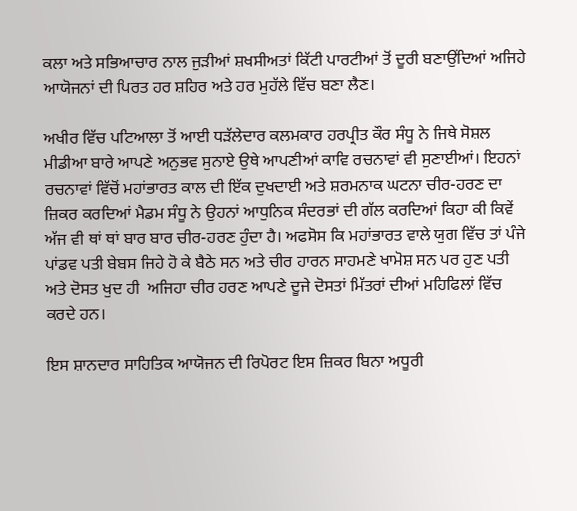ਕਲਾ ਅਤੇ ਸਭਿਆਚਾਰ ਨਾਲ ਜੁੜੀਆਂ ਸ਼ਖਸੀਅਤਾਂ ਕਿੱਟੀ ਪਾਰਟੀਆਂ ਤੋਂ ਦੂਰੀ ਬਣਾਉਂਦਿਆਂ ਅਜਿਹੇ ਆਯੋਜਨਾਂ ਦੀ ਪਿਰਤ ਹਰ ਸ਼ਹਿਰ ਅਤੇ ਹਰ ਮੁਹੱਲੇ ਵਿੱਚ ਬਣਾ ਲੈਣ।

ਅਖੀਰ ਵਿੱਚ ਪਟਿਆਲਾ ਤੋਂ ਆਈ ਧੜੱਲੇਦਾਰ ਕਲਮਕਾਰ ਹਰਪ੍ਰੀਤ ਕੌਰ ਸੰਧੂ ਨੇ ਜਿਥੇ ਸੋਸ਼ਲ ਮੀਡੀਆ ਬਾਰੇ ਆਪਣੇ ਅਨੁਭਵ ਸੁਨਾਏ ਉਥੇ ਆਪਣੀਆਂ ਕਾਵਿ ਰਚਨਾਵਾਂ ਵੀ ਸੁਣਾਈਆਂ। ਇਹਨਾਂ ਰਚਨਾਵਾਂ ਵਿੱਚੋਂ ਮਹਾਂਭਾਰਤ ਕਾਲ ਦੀ ਇੱਕ ਦੁਖਦਾਈ ਅਤੇ ਸ਼ਰਮਨਾਕ ਘਟਨਾ ਚੀਰ-ਹਰਣ ਦਾ ਜ਼ਿਕਰ ਕਰਦਿਆਂ ਮੈਡਮ ਸੰਧੂ ਨੇ ਉਹਨਾਂ ਆਧੁਨਿਕ ਸੰਦਰਭਾਂ ਦੀ ਗੱਲ ਕਰਦਿਆਂ ਕਿਹਾ ਕੀ ਕਿਵੇਂ ਅੱਜ ਵੀ ਥਾਂ ਥਾਂ ਬਾਰ ਬਾਰ ਚੀਰ-ਹਰਣ ਹੁੰਦਾ ਹੈ। ਅਫਸੋਸ ਕਿ ਮਹਾਂਭਾਰਤ ਵਾਲੇ ਯੁਗ ਵਿੱਚ ਤਾਂ ਪੰਜੇ ਪਾਂਡਵ ਪਤੀ ਬੇਬਸ ਜਿਹੇ ਹੋ ਕੇ ਬੈਠੇ ਸਨ ਅਤੇ ਚੀਰ ਹਾਰਨ ਸਾਹਮਣੇ ਖਾਮੋਸ਼ ਸਨ ਪਰ ਹੁਣ ਪਤੀ ਅਤੇ ਦੋਸਤ ਖੁਦ ਹੀ  ਅਜਿਹਾ ਚੀਰ ਹਰਣ ਆਪਣੇ ਦੂਜੇ ਦੋਸਤਾਂ ਮਿੱਤਰਾਂ ਦੀਆਂ ਮਹਿਫਿਲਾਂ ਵਿੱਚ ਕਰਦੇ ਹਨ।

ਇਸ ਸ਼ਾਨਦਾਰ ਸਾਹਿਤਿਕ ਆਯੋਜਨ ਦੀ ਰਿਪੋਰਟ ਇਸ ਜ਼ਿਕਰ ਬਿਨਾ ਅਧੂਰੀ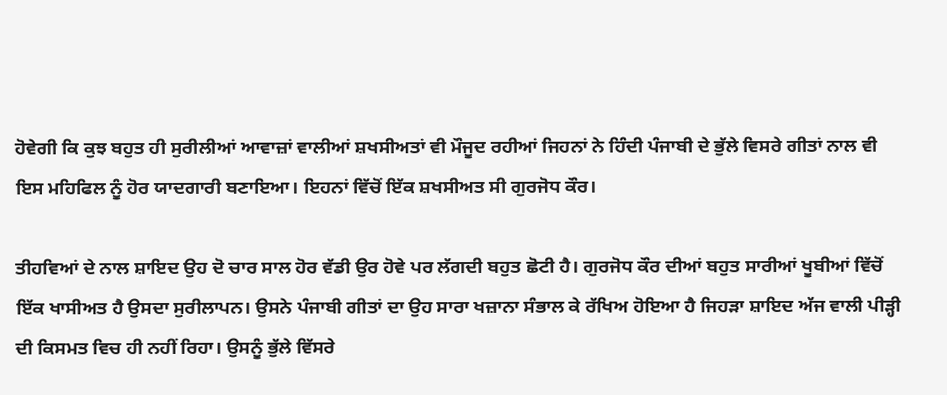ਹੋਵੇਗੀ ਕਿ ਕੁਝ ਬਹੁਤ ਹੀ ਸੁਰੀਲੀਆਂ ਆਵਾਜ਼ਾਂ ਵਾਲੀਆਂ ਸ਼ਖਸੀਅਤਾਂ ਵੀ ਮੌਜੂਦ ਰਹੀਆਂ ਜਿਹਨਾਂ ਨੇ ਹਿੰਦੀ ਪੰਜਾਬੀ ਦੇ ਭੁੱਲੇ ਵਿਸਰੇ ਗੀਤਾਂ ਨਾਲ ਵੀ ਇਸ ਮਹਿਫਿਲ ਨੂੰ ਹੋਰ ਯਾਦਗਾਰੀ ਬਣਾਇਆ। ਇਹਨਾਂ ਵਿੱਚੋਂ ਇੱਕ ਸ਼ਖਸੀਅਤ ਸੀ ਗੁਰਜੋਧ ਕੌਰ।

ਤੀਹਵਿਆਂ ਦੇ ਨਾਲ ਸ਼ਾਇਦ ਉਹ ਦੋ ਚਾਰ ਸਾਲ ਹੋਰ ਵੱਡੀ ਉਰ ਹੋਵੇ ਪਰ ਲੱਗਦੀ ਬਹੁਤ ਛੋਟੀ ਹੈ। ਗੁਰਜੋਧ ਕੌਰ ਦੀਆਂ ਬਹੁਤ ਸਾਰੀਆਂ ਖੂਬੀਆਂ ਵਿੱਚੋਂ ਇੱਕ ਖਾਸੀਅਤ ਹੈ ਉਸਦਾ ਸੁਰੀਲਾਪਨ। ਉਸਨੇ ਪੰਜਾਬੀ ਗੀਤਾਂ ਦਾ ਉਹ ਸਾਰਾ ਖਜ਼ਾਨਾ ਸੰਭਾਲ ਕੇ ਰੱਖਿਅ ਹੋਇਆ ਹੈ ਜਿਹੜਾ ਸ਼ਾਇਦ ਅੱਜ ਵਾਲੀ ਪੀੜ੍ਹੀ ਦੀ ਕਿਸਮਤ ਵਿਚ ਹੀ ਨਹੀਂ ਰਿਹਾ। ਉਸਨੂੰ ਭੁੱਲੇ ਵਿੱਸਰੇ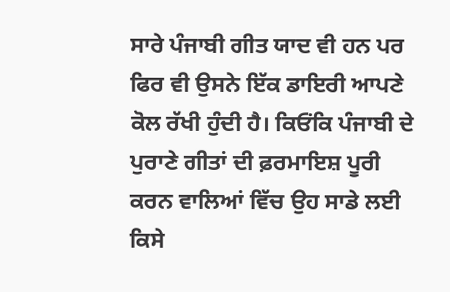ਸਾਰੇ ਪੰਜਾਬੀ ਗੀਤ ਯਾਦ ਵੀ ਹਨ ਪਰ ਫਿਰ ਵੀ ਉਸਨੇ ਇੱਕ ਡਾਇਰੀ ਆਪਣੇ ਕੋਲ ਰੱਖੀ ਹੁੰਦੀ ਹੈ। ਕਿਓਂਕਿ ਪੰਜਾਬੀ ਦੇ ਪੁਰਾਣੇ ਗੀਤਾਂ ਦੀ ਫ਼ਰਮਾਇਸ਼ ਪੂਰੀ ਕਰਨ ਵਾਲਿਆਂ ਵਿੱਚ ਉਹ ਸਾਡੇ ਲਈ ਕਿਸੇ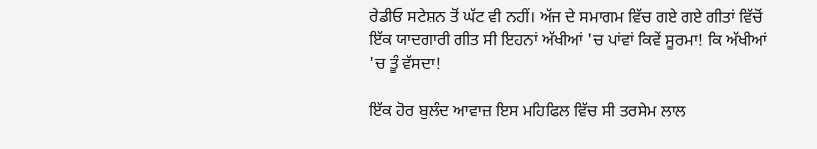ਰੇਡੀਓ ਸਟੇਸ਼ਨ ਤੋਂ ਘੱਟ ਵੀ ਨਹੀਂ। ਅੱਜ ਦੇ ਸਮਾਗਮ ਵਿੱਚ ਗਏ ਗਏ ਗੀਤਾਂ ਵਿੱਚੋਂ ਇੱਕ ਯਾਦਗਾਰੀ ਗੀਤ ਸੀ ਇਹਨਾਂ ਅੱਖੀਆਂ 'ਚ ਪਾਂਵਾਂ ਕਿਵੇਂ ਸੂਰਮਾ! ਕਿ ਅੱਖੀਆਂ 'ਚ ਤੂੰ ਵੱਸਦਾ!

ਇੱਕ ਹੋਰ ਬੁਲੰਦ ਆਵਾਜ਼ ਇਸ ਮਹਿਫਿਲ ਵਿੱਚ ਸੀ ਤਰਸੇਮ ਲਾਲ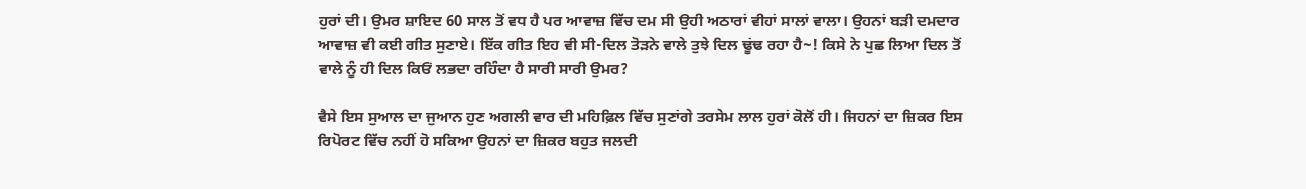ਹੁਰਾਂ ਦੀ। ਉਮਰ ਸ਼ਾਇਦ 60 ਸਾਲ ਤੋਂ ਵਧ ਹੈ ਪਰ ਆਵਾਜ਼ ਵਿੱਚ ਦਮ ਸੀ ਉਹੀ ਅਠਾਰਾਂ ਵੀਹਾਂ ਸਾਲਾਂ ਵਾਲਾ। ਉਹਨਾਂ ਬੜੀ ਦਮਦਾਰ ਆਵਾਜ਼ ਵੀ ਕਈ ਗੀਤ ਸੁਣਾਏ। ਇੱਕ ਗੀਤ ਇਹ ਵੀ ਸੀ-ਦਿਲ ਤੋੜਨੇ ਵਾਲੇ ਤੁਝੇ ਦਿਲ ਢੂਂਢ ਰਹਾ ਹੈ~! ਕਿਸੇ ਨੇ ਪੁਛ ਲਿਆ ਦਿਲ ਤੋਂ ਵਾਲੇ ਨੂੰ ਹੀ ਦਿਲ ਕਿਓਂ ਲਭਦਾ ਰਹਿੰਦਾ ਹੈ ਸਾਰੀ ਸਾਰੀ ਉਮਰ?

ਵੈਸੇ ਇਸ ਸੁਆਲ ਦਾ ਜੁਆਨ ਹੁਣ ਅਗਲੀ ਵਾਰ ਦੀ ਮਹਿਫ਼ਿਲ ਵਿੱਚ ਸੁਣਾਂਗੇ ਤਰਸੇਮ ਲਾਲ ਹੁਰਾਂ ਕੋਲੋਂ ਹੀ। ਜਿਹਨਾਂ ਦਾ ਜ਼ਿਕਰ ਇਸ ਰਿਪੋਰਟ ਵਿੱਚ ਨਹੀਂ ਹੋ ਸਕਿਆ ਉਹਨਾਂ ਦਾ ਜ਼ਿਕਰ ਬਹੁਤ ਜਲਦੀ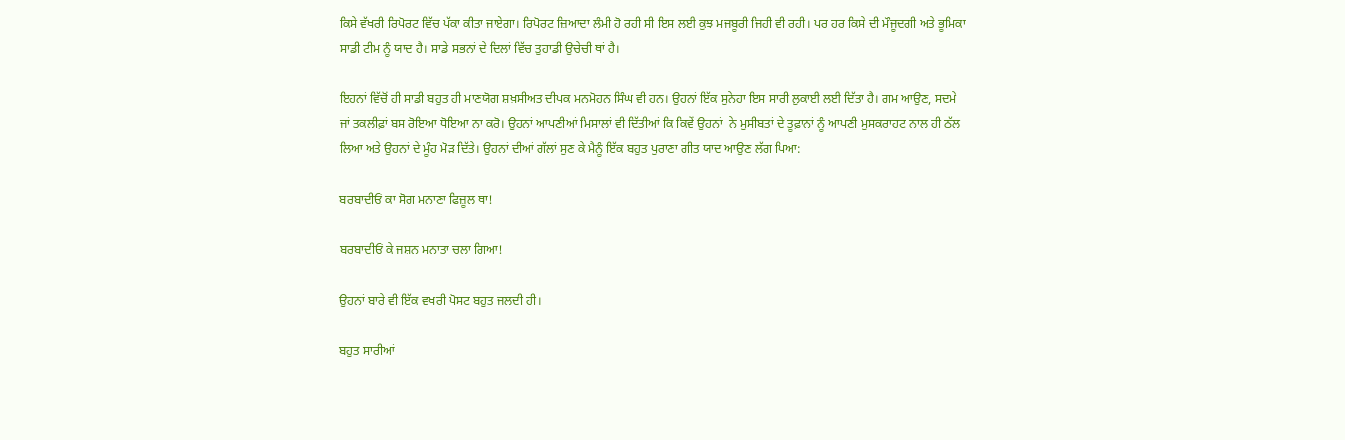ਕਿਸੇ ਵੱਖਰੀ ਰਿਪੋਰਟ ਵਿੱਚ ਪੱਕਾ ਕੀਤਾ ਜਾਏਗਾ। ਰਿਪੋਰਟ ਜ਼ਿਆਦਾ ਲੰਮੀ ਹੋ ਰਹੀ ਸੀ ਇਸ ਲਈ ਕੁਝ ਮਜਬੂਰੀ ਜਿਹੀ ਵੀ ਰਹੀ। ਪਰ ਹਰ ਕਿਸੇ ਦੀ ਮੌਜੂਦਗੀ ਅਤੇ ਭੂਮਿਕਾ ਸਾਡੀ ਟੀਮ ਨੂੰ ਯਾਦ ਹੈ। ਸਾਡੇ ਸਭਨਾਂ ਦੇ ਦਿਲਾਂ ਵਿੱਚ ਤੁਹਾਡੀ ਉਚੇਚੀ ਥਾਂ ਹੈ।

ਇਹਨਾਂ ਵਿੱਚੋਂ ਹੀ ਸਾਡੀ ਬਹੁਤ ਹੀ ਮਾਣਯੋਗ ਸ਼ਖ਼ਸੀਅਤ ਦੀਪਕ ਮਨਮੋਹਨ ਸਿੰਘ ਵੀ ਹਨ। ਉਹਨਾਂ ਇੱਕ ਸੁਨੇਹਾ ਇਸ ਸਾਰੀ ਲੁਕਾਈ ਲਈ ਦਿੱਤਾ ਹੈ। ਗਮ ਆਉਣ, ਸਦਮੇ ਜਾਂ ਤਕਲੀਫ਼ਾਂ ਬਸ ਰੋਇਆ ਧੋਇਆ ਨਾ ਕਰੋ। ਉਹਨਾਂ ਆਪਣੀਆਂ ਮਿਸਾਲਾਂ ਵੀ ਦਿੱਤੀਆਂ ਕਿ ਕਿਵੇਂ ਉਹਨਾਂ  ਨੇ ਮੁਸੀਬਤਾਂ ਦੇ ਤੂਫ਼ਾਨਾਂ ਨੂੰ ਆਪਣੀ ਮੁਸਕਰਾਹਟ ਨਾਲ ਹੀ ਠੱਲ ਲਿਆ ਅਤੇ ਉਹਨਾਂ ਦੇ ਮੂੰਹ ਮੋੜ ਦਿੱਤੇ। ਉਹਨਾਂ ਦੀਆਂ ਗੱਲਾਂ ਸੁਣ ਕੇ ਮੈਨੂੰ ਇੱਕ ਬਹੁਤ ਪੁਰਾਣਾ ਗੀਤ ਯਾਦ ਆਉਣ ਲੱਗ ਪਿਆ:

ਬਰਬਾਦੀਓਂ ਕਾ ਸੋਗ ਮਨਾਣਾ ਫਿਜ਼ੂਲ ਥਾ!

ਬਰਬਾਦੀਓਂ ਕੇ ਜਸ਼ਨ ਮਨਾਤਾ ਚਲਾ ਗਿਆ!

ਉਹਨਾਂ ਬਾਰੇ ਵੀ ਇੱਕ ਵਖਰੀ ਪੋਸਟ ਬਹੁਤ ਜਲਦੀ ਹੀ।

ਬਹੁਤ ਸਾਰੀਆਂ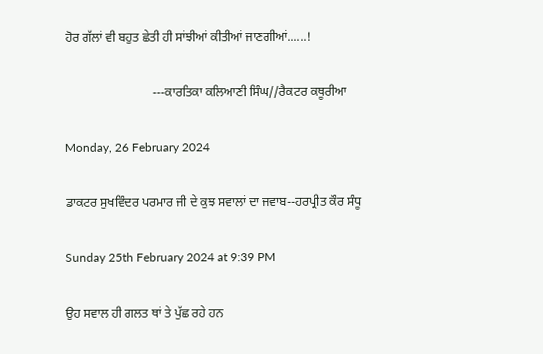ਹੋਰ ਗੱਲਾਂ ਵੀ ਬਹੁਤ ਛੇਤੀ ਹੀ ਸਾਂਝੀਆਂ ਕੀਤੀਆਂ ਜਾਣਗੀਆਂ......!

                            ---ਕਾਰਤਿਕਾ ਕਲਿਆਣੀ ਸਿੰਘ//ਰੈਕਟਰ ਕਥੂਰੀਆ

Monday, 26 February 2024

ਡਾਕਟਰ ਸੁਖਵਿੰਦਰ ਪਰਮਾਰ ਜੀ ਦੇ ਕੁਝ ਸਵਾਲਾਂ ਦਾ ਜਵਾਬ--ਹਰਪ੍ਰੀਤ ਕੌਰ ਸੰਧੂ

Sunday 25th February 2024 at 9:39 PM

ਉਹ ਸਵਾਲ ਹੀ ਗਲਤ ਥਾਂ ਤੇ ਪੁੱਛ ਰਹੇ ਹਨ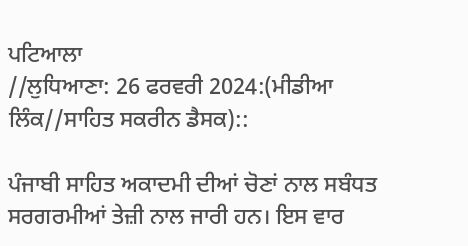ਪਟਿਆਲਾ
//ਲੁਧਿਆਣਾ: 26 ਫਰਵਰੀ 2024:(ਮੀਡੀਆ ਲਿੰਕ//ਸਾਹਿਤ ਸਕਰੀਨ ਡੈਸਕ)::

ਪੰਜਾਬੀ ਸਾਹਿਤ ਅਕਾਦਮੀ ਦੀਆਂ ਚੋਣਾਂ ਨਾਲ ਸਬੰਧਤ ਸਰਗਰਮੀਆਂ ਤੇਜ਼ੀ ਨਾਲ ਜਾਰੀ ਹਨ। ਇਸ ਵਾਰ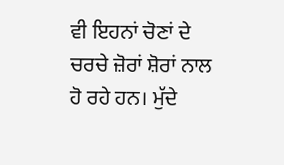ਵੀ ਇਹਨਾਂ ਚੋਣਾਂ ਦੇ ਚਰਚੇ ਜ਼ੋਰਾਂ ਸ਼ੋਰਾਂ ਨਾਲ ਹੋ ਰਹੇ ਹਨ। ਮੁੱਦੇ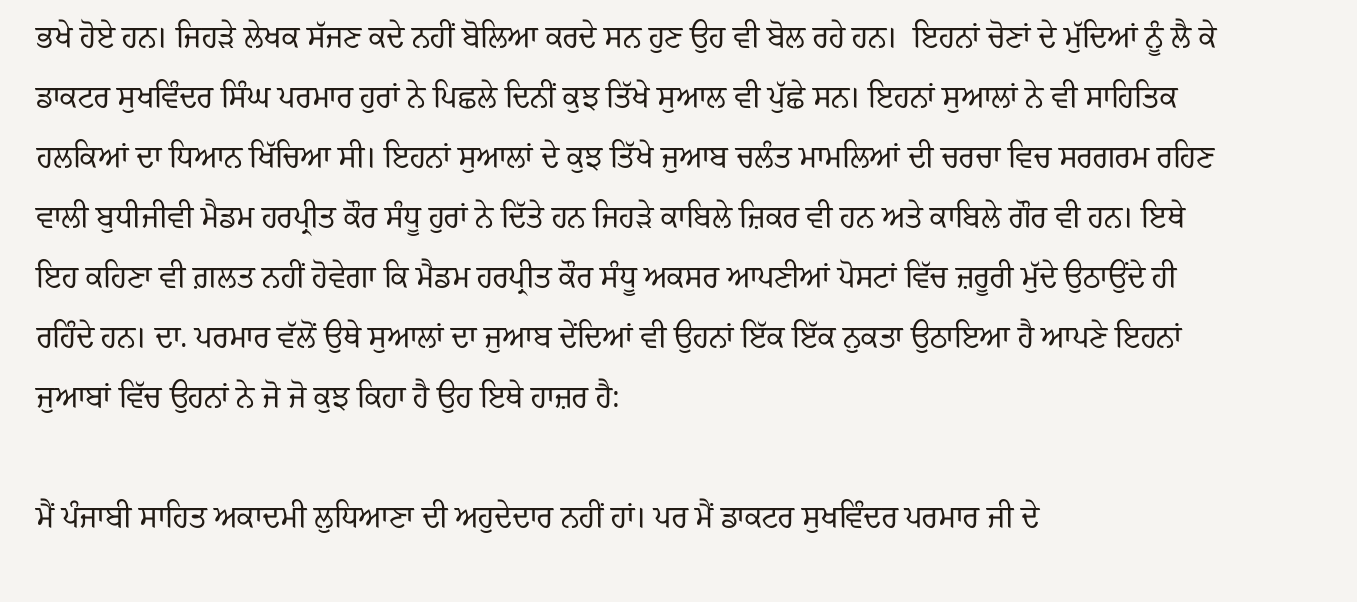ਭਖੇ ਹੋਏ ਹਨ। ਜਿਹੜੇ ਲੇਖਕ ਸੱਜਣ ਕਦੇ ਨਹੀਂ ਬੋਲਿਆ ਕਰਦੇ ਸਨ ਹੁਣ ਉਹ ਵੀ ਬੋਲ ਰਹੇ ਹਨ।  ਇਹਨਾਂ ਚੋਣਾਂ ਦੇ ਮੁੱਦਿਆਂ ਨੂੰ ਲੈ ਕੇ ਡਾਕਟਰ ਸੁਖਵਿੰਦਰ ਸਿੰਘ ਪਰਮਾਰ ਹੁਰਾਂ ਨੇ ਪਿਛਲੇ ਦਿਨੀਂ ਕੁਝ ਤਿੱਖੇ ਸੁਆਲ ਵੀ ਪੁੱਛੇ ਸਨ। ਇਹਨਾਂ ਸੁਆਲਾਂ ਨੇ ਵੀ ਸਾਹਿਤਿਕ ਹਲਕਿਆਂ ਦਾ ਧਿਆਨ ਖਿੱਚਿਆ ਸੀ। ਇਹਨਾਂ ਸੁਆਲਾਂ ਦੇ ਕੁਝ ਤਿੱਖੇ ਜੁਆਬ ਚਲੰਤ ਮਾਮਲਿਆਂ ਦੀ ਚਰਚਾ ਵਿਚ ਸਰਗਰਮ ਰਹਿਣ ਵਾਲੀ ਬੁਧੀਜੀਵੀ ਮੈਡਮ ਹਰਪ੍ਰੀਤ ਕੌਰ ਸੰਧੂ ਹੁਰਾਂ ਨੇ ਦਿੱਤੇ ਹਨ ਜਿਹੜੇ ਕਾਬਿਲੇ ਜ਼ਿਕਰ ਵੀ ਹਨ ਅਤੇ ਕਾਬਿਲੇ ਗੌਰ ਵੀ ਹਨ। ਇਥੇ ਇਹ ਕਹਿਣਾ ਵੀ ਗ਼ਲਤ ਨਹੀਂ ਹੋਵੇਗਾ ਕਿ ਮੈਡਮ ਹਰਪ੍ਰੀਤ ਕੌਰ ਸੰਧੂ ਅਕਸਰ ਆਪਣੀਆਂ ਪੋਸਟਾਂ ਵਿੱਚ ਜ਼ਰੂਰੀ ਮੁੱਦੇ ਉਠਾਉਂਦੇ ਹੀ ਰਹਿੰਦੇ ਹਨ। ਦਾ. ਪਰਮਾਰ ਵੱਲੋਂ ਉਥੇ ਸੁਆਲਾਂ ਦਾ ਜੁਆਬ ਦੇਂਦਿਆਂ ਵੀ ਉਹਨਾਂ ਇੱਕ ਇੱਕ ਨੁਕਤਾ ਉਠਾਇਆ ਹੈ ਆਪਣੇ ਇਹਨਾਂ ਜੁਆਬਾਂ ਵਿੱਚ ਉਹਨਾਂ ਨੇ ਜੋ ਜੋ ਕੁਝ ਕਿਹਾ ਹੈ ਉਹ ਇਥੇ ਹਾਜ਼ਰ ਹੈ:

ਮੈਂ ਪੰਜਾਬੀ ਸਾਹਿਤ ਅਕਾਦਮੀ ਲੁਧਿਆਣਾ ਦੀ ਅਹੁਦੇਦਾਰ ਨਹੀਂ ਹਾਂ। ਪਰ ਮੈਂ ਡਾਕਟਰ ਸੁਖਵਿੰਦਰ ਪਰਮਾਰ ਜੀ ਦੇ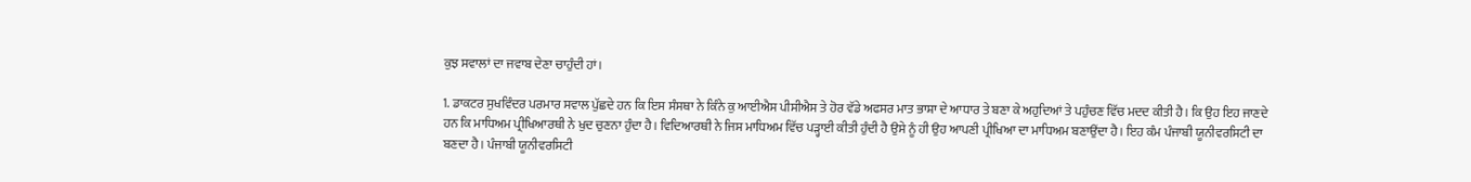ਕੁਝ ਸਵਾਲਾਂ ਦਾ ਜਵਾਬ ਦੇਣਾ ਚਾਹੁੰਦੀ ਹਾਂ।

1. ਡਾਕਟਰ ਸੁਖਵਿੰਦਰ ਪਰਮਾਰ ਸਵਾਲ ਪੁੱਛਦੇ ਹਨ ਕਿ ਇਸ ਸੰਸਥਾ ਨੇ ਕਿੰਨੇ ਕੁ ਆਈਐਸ ਪੀਸੀਐਸ ਤੇ ਹੋਰ ਵੱਡੇ ਅਫਸਰ ਮਾਤ ਭਾਸ਼ਾ ਦੇ ਆਧਾਰ ਤੇ ਬਣਾ ਕੇ ਅਹੁਦਿਆਂ ਤੇ ਪਹੁੰਚਣ ਵਿੱਚ ਮਦਦ ਕੀਤੀ ਹੈ। ਕਿ ਉਹ ਇਹ ਜਾਣਦੇ ਹਨ ਕਿ ਮਾਧਿਅਮ ਪ੍ਰੀਖਿਆਰਥੀ ਨੇ ਖੁਦ ਚੁਣਨਾ ਹੁੰਦਾ ਹੈ। ਵਿਦਿਆਰਥੀ ਨੇ ਜਿਸ ਮਾਧਿਅਮ ਵਿੱਚ ਪੜ੍ਹਾਈ ਕੀਤੀ ਹੁੰਦੀ ਹੈ ਉਸੇ ਨੂੰ ਹੀ ਉਹ ਆਪਣੀ ਪ੍ਰੀਖਿਆ ਦਾ ਮਾਧਿਅਮ ਬਣਾਉਂਦਾ ਹੈ। ਇਹ ਕੰਮ ਪੰਜਾਬੀ ਯੂਨੀਵਰਸਿਟੀ ਦਾ ਬਣਦਾ ਹੈ। ਪੰਜਾਬੀ ਯੂਨੀਵਰਸਿਟੀ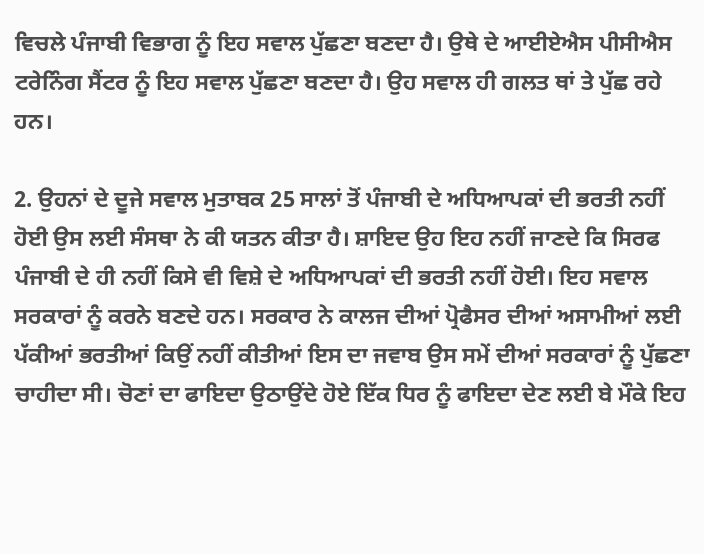ਵਿਚਲੇ ਪੰਜਾਬੀ ਵਿਭਾਗ ਨੂੰ ਇਹ ਸਵਾਲ ਪੁੱਛਣਾ ਬਣਦਾ ਹੈ। ਉਥੇ ਦੇ ਆਈਏਐਸ ਪੀਸੀਐਸ ਟਰੇਨਿੰਗ ਸੈਂਟਰ ਨੂੰ ਇਹ ਸਵਾਲ ਪੁੱਛਣਾ ਬਣਦਾ ਹੈ। ਉਹ ਸਵਾਲ ਹੀ ਗਲਤ ਥਾਂ ਤੇ ਪੁੱਛ ਰਹੇ ਹਨ।

2. ਉਹਨਾਂ ਦੇ ਦੂਜੇ ਸਵਾਲ ਮੁਤਾਬਕ 25 ਸਾਲਾਂ ਤੋਂ ਪੰਜਾਬੀ ਦੇ ਅਧਿਆਪਕਾਂ ਦੀ ਭਰਤੀ ਨਹੀਂ ਹੋਈ ਉਸ ਲਈ ਸੰਸਥਾ ਨੇ ਕੀ ਯਤਨ ਕੀਤਾ ਹੈ। ਸ਼ਾਇਦ ਉਹ ਇਹ ਨਹੀਂ ਜਾਣਦੇ ਕਿ ਸਿਰਫ ਪੰਜਾਬੀ ਦੇ ਹੀ ਨਹੀਂ ਕਿਸੇ ਵੀ ਵਿਸ਼ੇ ਦੇ ਅਧਿਆਪਕਾਂ ਦੀ ਭਰਤੀ ਨਹੀਂ ਹੋਈ। ਇਹ ਸਵਾਲ ਸਰਕਾਰਾਂ ਨੂੰ ਕਰਨੇ ਬਣਦੇ ਹਨ। ਸਰਕਾਰ ਨੇ ਕਾਲਜ ਦੀਆਂ ਪ੍ਰੋਫੈਸਰ ਦੀਆਂ ਅਸਾਮੀਆਂ ਲਈ ਪੱਕੀਆਂ ਭਰਤੀਆਂ ਕਿਉਂ ਨਹੀਂ ਕੀਤੀਆਂ ਇਸ ਦਾ ਜਵਾਬ ਉਸ ਸਮੇਂ ਦੀਆਂ ਸਰਕਾਰਾਂ ਨੂੰ ਪੁੱਛਣਾ ਚਾਹੀਦਾ ਸੀ। ਚੋਣਾਂ ਦਾ ਫਾਇਦਾ ਉਠਾਉਂਦੇ ਹੋਏ ਇੱਕ ਧਿਰ ਨੂੰ ਫਾਇਦਾ ਦੇਣ ਲਈ ਬੇ ਮੌਕੇ ਇਹ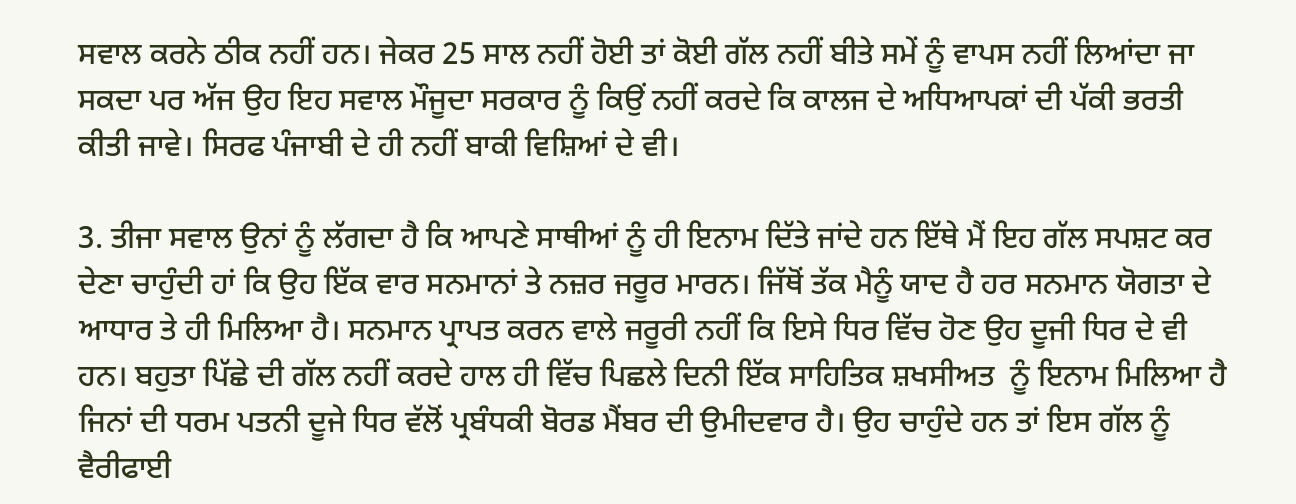ਸਵਾਲ ਕਰਨੇ ਠੀਕ ਨਹੀਂ ਹਨ। ਜੇਕਰ 25 ਸਾਲ ਨਹੀਂ ਹੋਈ ਤਾਂ ਕੋਈ ਗੱਲ ਨਹੀਂ ਬੀਤੇ ਸਮੇਂ ਨੂੰ ਵਾਪਸ ਨਹੀਂ ਲਿਆਂਦਾ ਜਾ ਸਕਦਾ ਪਰ ਅੱਜ ਉਹ ਇਹ ਸਵਾਲ ਮੌਜੂਦਾ ਸਰਕਾਰ ਨੂੰ ਕਿਉਂ ਨਹੀਂ ਕਰਦੇ ਕਿ ਕਾਲਜ ਦੇ ਅਧਿਆਪਕਾਂ ਦੀ ਪੱਕੀ ਭਰਤੀ ਕੀਤੀ ਜਾਵੇ। ਸਿਰਫ ਪੰਜਾਬੀ ਦੇ ਹੀ ਨਹੀਂ ਬਾਕੀ ਵਿਸ਼ਿਆਂ ਦੇ ਵੀ।

3. ਤੀਜਾ ਸਵਾਲ ਉਨਾਂ ਨੂੰ ਲੱਗਦਾ ਹੈ ਕਿ ਆਪਣੇ ਸਾਥੀਆਂ ਨੂੰ ਹੀ ਇਨਾਮ ਦਿੱਤੇ ਜਾਂਦੇ ਹਨ ਇੱਥੇ ਮੈਂ ਇਹ ਗੱਲ ਸਪਸ਼ਟ ਕਰ ਦੇਣਾ ਚਾਹੁੰਦੀ ਹਾਂ ਕਿ ਉਹ ਇੱਕ ਵਾਰ ਸਨਮਾਨਾਂ ਤੇ ਨਜ਼ਰ ਜਰੂਰ ਮਾਰਨ। ਜਿੱਥੋਂ ਤੱਕ ਮੈਨੂੰ ਯਾਦ ਹੈ ਹਰ ਸਨਮਾਨ ਯੋਗਤਾ ਦੇ ਆਧਾਰ ਤੇ ਹੀ ਮਿਲਿਆ ਹੈ। ਸਨਮਾਨ ਪ੍ਰਾਪਤ ਕਰਨ ਵਾਲੇ ਜਰੂਰੀ ਨਹੀਂ ਕਿ ਇਸੇ ਧਿਰ ਵਿੱਚ ਹੋਣ ਉਹ ਦੂਜੀ ਧਿਰ ਦੇ ਵੀ ਹਨ। ਬਹੁਤਾ ਪਿੱਛੇ ਦੀ ਗੱਲ ਨਹੀਂ ਕਰਦੇ ਹਾਲ ਹੀ ਵਿੱਚ ਪਿਛਲੇ ਦਿਨੀ ਇੱਕ ਸਾਹਿਤਿਕ ਸ਼ਖਸੀਅਤ  ਨੂੰ ਇਨਾਮ ਮਿਲਿਆ ਹੈ ਜਿਨਾਂ ਦੀ ਧਰਮ ਪਤਨੀ ਦੂਜੇ ਧਿਰ ਵੱਲੋਂ ਪ੍ਰਬੰਧਕੀ ਬੋਰਡ ਮੈਂਬਰ ਦੀ ਉਮੀਦਵਾਰ ਹੈ। ਉਹ ਚਾਹੁੰਦੇ ਹਨ ਤਾਂ ਇਸ ਗੱਲ ਨੂੰ ਵੈਰੀਫਾਈ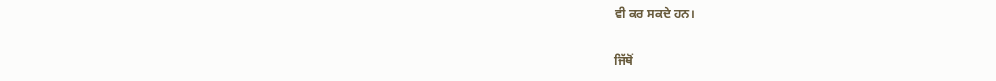ਵੀ ਕਰ ਸਕਦੇ ਹਨ।

ਜਿੱਥੋਂ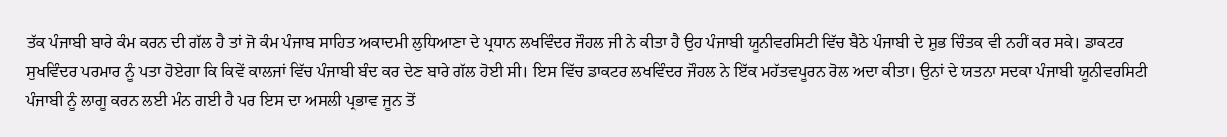ਤੱਕ ਪੰਜਾਬੀ ਬਾਰੇ ਕੰਮ ਕਰਨ ਦੀ ਗੱਲ ਹੈ ਤਾਂ ਜੋ ਕੰਮ ਪੰਜਾਬ ਸਾਹਿਤ ਅਕਾਦਮੀ ਲੁਧਿਆਣਾ ਦੇ ਪ੍ਰਧਾਨ ਲਖਵਿੰਦਰ ਜੌਹਲ ਜੀ ਨੇ ਕੀਤਾ ਹੈ ਉਹ ਪੰਜਾਬੀ ਯੂਨੀਵਰਸਿਟੀ ਵਿੱਚ ਬੈਠੇ ਪੰਜਾਬੀ ਦੇ ਸ਼ੁਭ ਚਿੰਤਕ ਵੀ ਨਹੀਂ ਕਰ ਸਕੇ। ਡਾਕਟਰ ਸੁਖਵਿੰਦਰ ਪਰਮਾਰ ਨੂੰ ਪਤਾ ਹੋਏਗਾ ਕਿ ਕਿਵੇਂ ਕਾਲਜਾਂ ਵਿੱਚ ਪੰਜਾਬੀ ਬੰਦ ਕਰ ਦੇਣ ਬਾਰੇ ਗੱਲ ਹੋਈ ਸੀ। ਇਸ ਵਿੱਚ ਡਾਕਟਰ ਲਖਵਿੰਦਰ ਜੌਹਲ ਨੇ ਇੱਕ ਮਹੱਤਵਪੂਰਨ ਰੋਲ ਅਦਾ ਕੀਤਾ। ਉਨਾਂ ਦੇ ਯਤਨਾ ਸਦਕਾ ਪੰਜਾਬੀ ਯੂਨੀਵਰਸਿਟੀ ਪੰਜਾਬੀ ਨੂੰ ਲਾਗੂ ਕਰਨ ਲਈ ਮੰਨ ਗਈ ਹੈ ਪਰ ਇਸ ਦਾ ਅਸਲੀ ਪ੍ਰਭਾਵ ਜੂਨ ਤੋਂ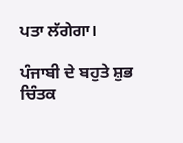ਪਤਾ ਲੱਗੇਗਾ।

ਪੰਜਾਬੀ ਦੇ ਬਹੁਤੇ ਸ਼ੁਭ ਚਿੰਤਕ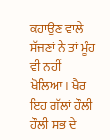ਕਹਾਉਣ ਵਾਲੇ ਸੱਜਣਾਂ ਨੇ ਤਾਂ ਮੂੰਹ ਵੀ ਨਹੀਂ ਖੋਲਿਆ। ਖੈਰ ਇਹ ਗੱਲਾਂ ਹੌਲੀ ਹੌਲੀ ਸਭ ਦੇ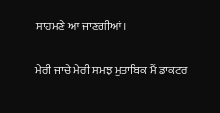ਸਾਹਮਣੇ ਆ ਜਾਣਗੀਆਂ।

ਮੇਰੀ ਜਾਚੇ ਮੇਰੀ ਸਮਝ ਮੁਤਾਬਿਕ ਮੈਂ ਡਾਕਟਰ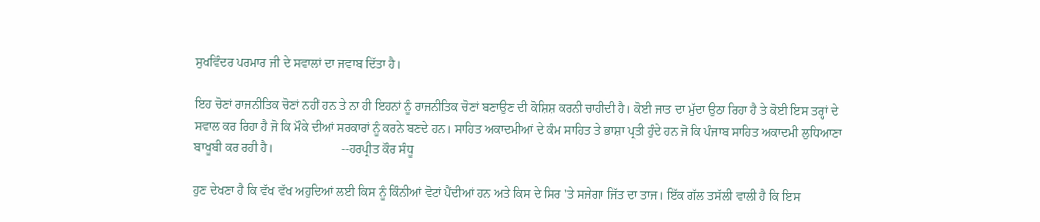ਸੁਖਵਿੰਦਰ ਪਰਮਾਰ ਜੀ ਦੇ ਸਵਾਲਾਂ ਦਾ ਜਵਾਬ ਦਿੱਤਾ ਹੈ।

ਇਹ ਚੋਣਾਂ ਰਾਜਨੀਤਿਕ ਚੋਣਾਂ ਨਹੀਂ ਹਨ ਤੇ ਨਾ ਹੀ ਇਹਨਾਂ ਨੂੰ ਰਾਜਨੀਤਿਕ ਚੋਣਾਂ ਬਣਾਉਣ ਦੀ ਕੋਸ਼ਿਸ਼ ਕਰਨੀ ਚਾਹੀਦੀ ਹੈ। ਕੋਈ ਜਾਤ ਦਾ ਮੁੱਦਾ ਉਠਾ ਰਿਹਾ ਹੈ ਤੇ ਕੋਈ ਇਸ ਤਰ੍ਹਾਂ ਦੇ ਸਵਾਲ ਕਰ ਰਿਹਾ ਹੈ ਜੋ ਕਿ ਮੌਕੇ ਦੀਆਂ ਸਰਕਾਰਾਂ ਨੂੰ ਕਰਨੇ ਬਣਦੇ ਹਨ। ਸਾਹਿਤ ਅਕਾਦਮੀਆਂ ਦੇ ਕੰਮ ਸਾਹਿਤ ਤੇ ਭਾਸ਼ਾ ਪ੍ਰਤੀ ਹੁੰਦੇ ਹਨ ਜੋ ਕਿ ਪੰਜਾਬ ਸਾਹਿਤ ਅਕਾਦਮੀ ਲੁਧਿਆਣਾ ਬਾਖੂਬੀ ਕਰ ਰਹੀ ਹੈ।                      --ਹਰਪ੍ਰੀਤ ਕੌਰ ਸੰਧੂ

ਹੁਣ ਦੇਖਣਾ ਹੈ ਕਿ ਵੱਖ ਵੱਖ ਅਹੁਦਿਆਂ ਲਈ ਕਿਸ ਨੂੰ ਕਿੰਨੀਆਂ ਵੋਟਾਂ ਪੈਂਦੀਆਂ ਹਨ ਅਤੇ ਕਿਸ ਦੇ ਸਿਰ 'ਤੇ ਸਜੇਗਾ ਜਿੱਤ ਦਾ ਤਾਜ। ਇੱਕ ਗੱਲ ਤਸੱਲੀ ਵਾਲੀ ਹੈ ਕਿ ਇਸ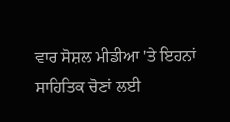ਵਾਰ ਸੋਸ਼ਲ ਮੀਡੀਆ 'ਤੇ ਇਹਨਾਂ ਸਾਹਿਤਿਕ ਚੋਣਾਂ ਲਈ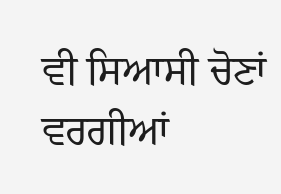ਵੀ ਸਿਆਸੀ ਚੋਣਾਂ ਵਰਗੀਆਂ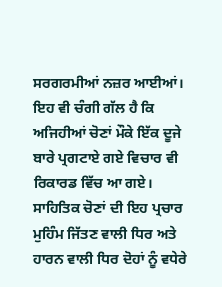ਸਰਗਰਮੀਆਂ ਨਜ਼ਰ ਆਈਆਂ। ਇਹ ਵੀ ਚੰਗੀ ਗੱਲ ਹੈ ਕਿ ਅਜਿਹੀਆਂ ਚੋਣਾਂ ਮੌਕੇ ਇੱਕ ਦੂਜੇ ਬਾਰੇ ਪ੍ਰਗਟਾਏ ਗਏ ਵਿਚਾਰ ਵੀ ਰਿਕਾਰਡ ਵਿੱਚ ਆ ਗਏ। ਸਾਹਿਤਿਕ ਚੋਣਾਂ ਦੀ ਇਹ ਪ੍ਰਚਾਰ ਮੁਹਿੰਮ ਜਿੱਤਣ ਵਾਲੀ ਧਿਰ ਅਤੇ ਹਾਰਨ ਵਾਲੀ ਧਿਰ ਦੋਹਾਂ ਨੂੰ ਵਧੇਰੇ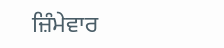ਜ਼ਿੰਮੇਵਾਰ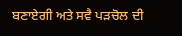ਬਣਾਏਗੀ ਅਤੇ ਸਵੈ ਪੜਚੋਲ ਦੀ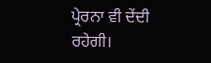ਪ੍ਰੇਰਨਾ ਵੀ ਦੇਂਦੀ ਰਹੇਗੀ।